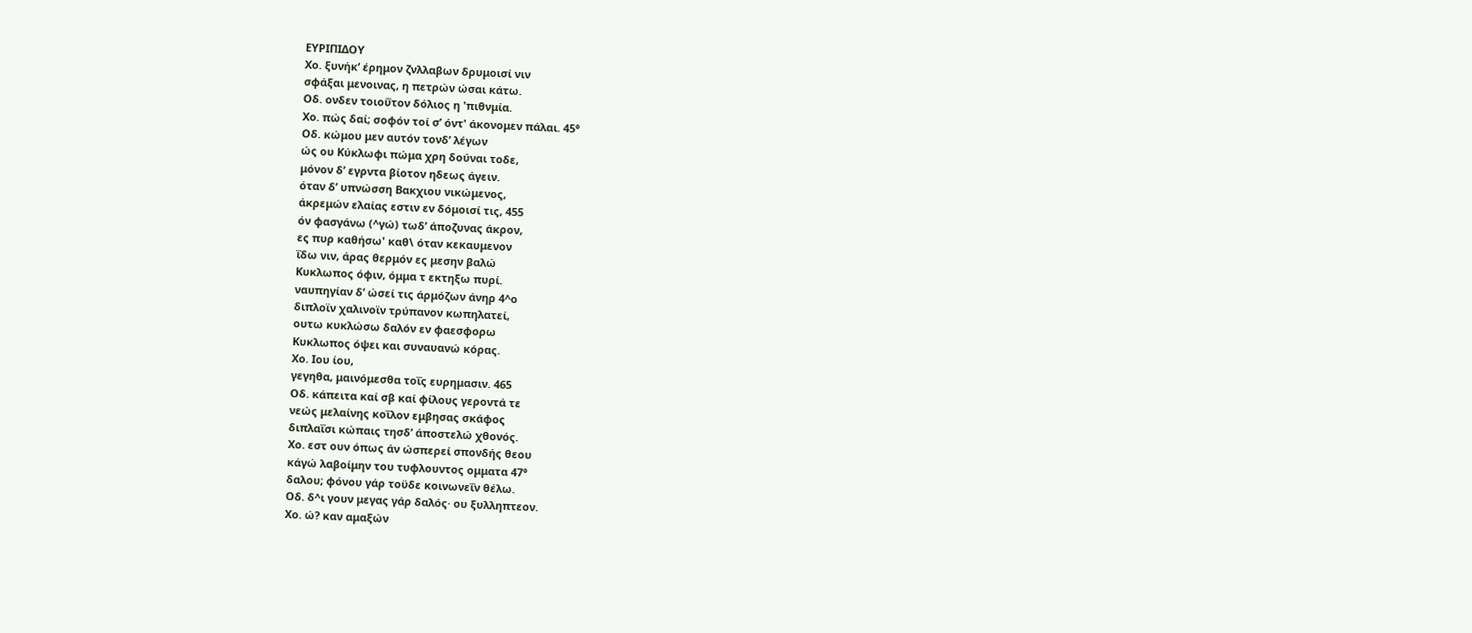ΕΥΡΙΠΙΔΟΥ
Χο. ξυνήκ’ έρημον ζνλλαβων δρυμοισί νιν
σφάξαι μενοινας, η πετρών ώσαι κάτω.
Οδ. ονδεν τοιοΰτον δόλιος η 'πιθνμία.
Χο. πώς δαί; σοφόν τοί σ’ όντ' άκονομεν πάλαι. 45°
Οδ. κώμου μεν αυτόν τονδ’ λέγων
ώς ου Κύκλωφι πώμα χρη δούναι τοδε,
μόνον δ’ εγρντα βίοτον ηδεως άγειν.
όταν δ’ υπνώσση Βακχιου νικώμενος,
άκρεμών ελαίας εστιν εν δόμοισί τις, 455
όν φασγάνω (^γώ) τωδ’ άποζυνας άκρον,
ες πυρ καθήσω' καθ\ όταν κεκαυμενον
ΐδω νιν, άρας θερμόν ες μεσην βαλώ
Κυκλωπος όφιν, όμμα τ εκτηξω πυρί.
ναυπηγίαν δ’ ώσεί τις άρμόζων άνηρ 4^ο
διπλοϊν χαλινοϊν τρύπανον κωπηλατεί,
ουτω κυκλώσω δαλόν εν φαεσφορω
Κυκλωπος όψει και συναυανώ κόρας.
Χο. Ιου ίου,
γεγηθα, μαινόμεσθα τοΐς ευρημασιν. 465
Οδ. κάπειτα καί σβ καί φίλους γεροντά τε
νεώς μελαίνης κοΐλον εμβησας σκάφος
διπλαΐσι κώπαις τησδ’ άποστελώ χθονός.
Χο. εστ ουν όπως άν ώσπερεί σπονδής θεου
κάγώ λαβοίμην του τυφλουντος ομματα 47°
δαλου; φόνου γάρ τοϋδε κοινωνεΐν θέλω.
Οδ. δ^ι γουν μεγας γάρ δαλός· ου ξυλληπτεον.
Χο. ώ? καν αμαξών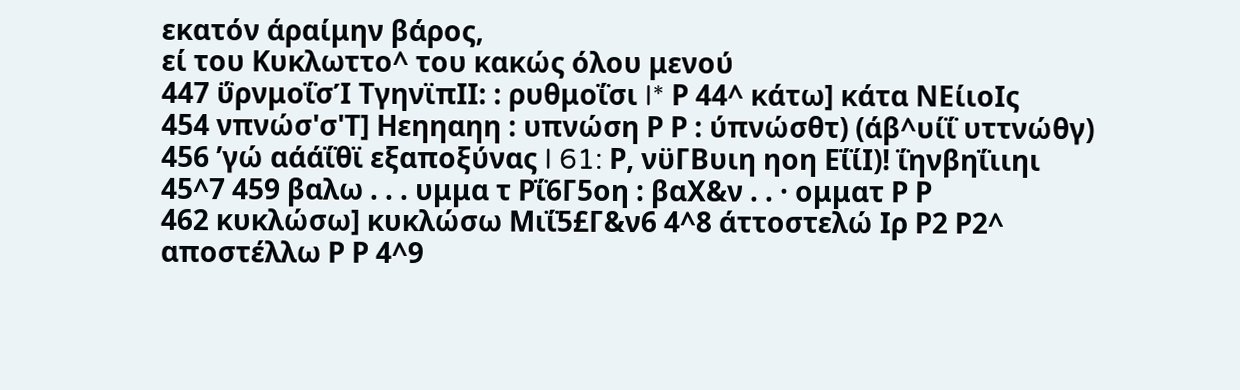εκατόν άραίμην βάρος,
εί του Κυκλωττο^ του κακώς όλου μενού
447 ΰρνμοΐσΊ ΤγηνϊπΙΙ: : ρυθμοΐσι I* Ρ 44^ κάτω] κάτα ΝΕίιοΙς
454 νπνώσ'σ'Τ] Ηεηηαηη : υπνώση Ρ Ρ : ύπνώσθτ) (άβ^υίΐ υττνώθγ)
456 ’γώ αάάΐθϊ εξαποξύνας I 61: Ρ, νϋΓΒυιη ηοη ΕΐίΙ)! ΐηνβηΐιιηι
45^7 459 βαλω . . . υμμα τ Ρΐ6Γ5οη : βαΧ&ν . . · ομματ Ρ Ρ
462 κυκλώσω] κυκλώσω Μιΐ5£Γ&ν6 4^8 άττοστελώ Ιρ Ρ2 Ρ2^
αποστέλλω Ρ Ρ 4^9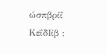ώσπβρίΐ ΚεΐδΙίβ :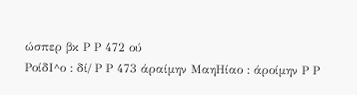ώσπερ βκ Ρ Ρ 472 ού
ΡοίδΙ^ο : δί/ Ρ Ρ 473 άραίμην ΜαηΗίαο : άροίμην Ρ Ρ